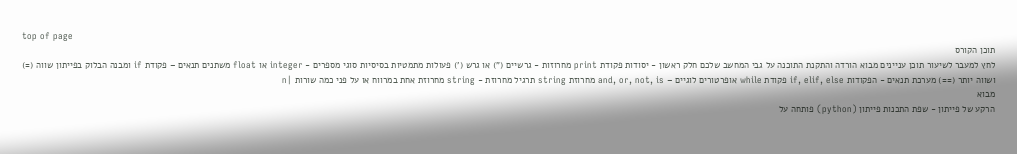top of page
תוכן הקורס
לחץ למעבר לשיעור תוכן עניינים מבוא הורדה והתקנת התוכנה על גבי המחשב שלכם חלק ראשון - יסודות פקודת print מחרוזות - גרשיים (") או גרש (') פעולות מתמטיות בסיסיות סוגי מספרים - integer או float משתנים תנאים – פקודת if ומבנה הבלוק בפייתון שווה (=) ושווה יותר (==) מערכת תנאים - הפקודות if, elif, else פקודת while אופרטורים לוגיים – and, or, not, is מחרוזת string תרגיל מחרוזת - string מחרוזת אחת במרווח או על פני כמה שורות |n
מבוא
הרקע של פייתון - שפת התכנות פייתון (python) פותחה על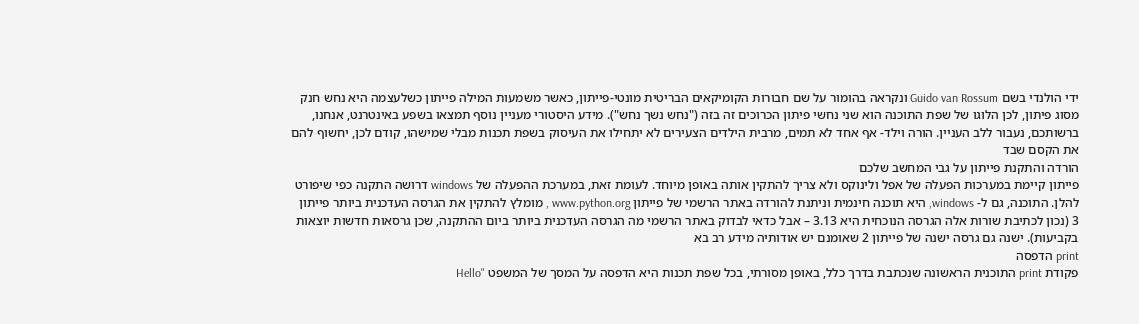ידי הולנדי בשם Guido van Rossum ונקראה בהומור על שם חבורות הקומיקאים הבריטית מונטי-פייתון, כאשר משמעות המילה פייתון כשלעצמה היא נחש חנק מסוג פיתון, לכן הלוגו של שפת התוכנה הוא שני נחשי פיתון הכרוכים זה בזה ("נחש נשך נחש"). מידע היסטורי מעניין נוסף תמצאו בשפע באינטרנט, אנחנו, ברשותכם, נעבור ללב העניין. הורה וילד- אף אחד לא תמים, מרבית הילדים הצעירים לא יתחילו את העיסוק בשפת תכנות מבלי שמישהו, קודם לכן, יחשוף להם את הקסם שבד
הורדה והתקנת פייתון על גבי המחשב שלכם
פייתון קיימת במערכות הפעלה של אפל ולינוקס ולא צריך להתקין אותה באופן מיוחד. לעומת זאת, במערכת ההפעלה של windows דרושה התקנה כפי שיפורט להלן. התוכנה, גם ל- windows, היא תוכנה חינמית וניתנת להורדה באתר הרשמי של פייתון www.python.org , מומלץ להתקין את הגרסה העדכנית ביותר פייתון 3 (נכון לכתיבת שורות אלה הגרסה הנוכחית היא 3.13 – אבל כדאי לבדוק באתר הרשמי מה הגרסה העדכנית ביותר ביום ההתקנה, שכן גרסאות חדשות יוצאות בקביעות). ישנה גם גרסה ישנה של פייתון 2 שאומנם יש אודותיה מידע רב בא
print הדפסה
פקודת print התוכנית הראשונה שנכתבת בדרך כלל, באופן מסורתי, בכל שפת תכנות היא הדפסה על המסך של המשפט "Hello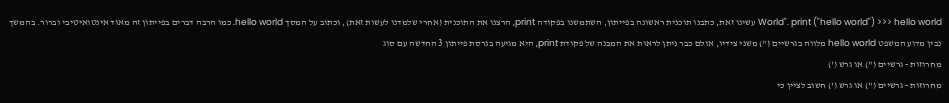World". print ("hello world") >>> hello world עשינו זאת, כתבנו תוכנית ראשונה בפייתון, השתמשנו בפקודה print, הרצנו את התוכנית (אחרי שלמדנו לעשות זאת), וכתוב על המסך hello world. כמו הרבה דברים בפייתון זה מאוד אינטואיטיבי וברור. בהמשך נבין מדוע המשפט hello world מלווה בגרשיים (") משני צידיו, אולם כבר ניתן לראות את המבנה של פקודת print, היא מגיעה בגרסת פייתון 3 החדשה עם סוג
מחרוזות - גרשיים (") או גרש (')
מחרוזות - גרשיים (") או גרש (') חשוב לציין כי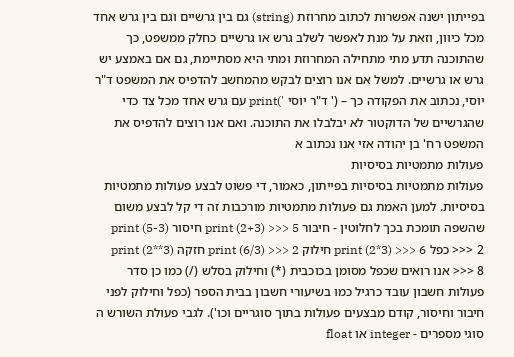בפייתון ישנה אפשרות לכתוב מחרוזת (string) גם בין גרשיים וגם בין גרש אחד מכל כיוון, וזאת על מנת לאפשר לשלב גרש או גרשיים כחלק ממשפט, כך שהתוכנה תדע מתי מתחילה המחרוזת ומתי היא מסתיימת, גם אם באמצע יש גרש או גרשיים. למשל אם אנו רוצים לבקש מהמחשב להדפיס את המשפט ד"ר יוסי, נכתוב את הפקודה כך – (' ד"ר יוסי ')print עם גרש אחד מכל צד כדי שהגרשיים של הדוקטור לא יבלבלו את התוכנה. ואם אנו רוצים להדפיס את המשפט רח' בן יהודה אזי אנו נכתוב א
פעולות מתמטיות בסיסיות
פעולות מתמטיות בסיסיות בפייתון, כאמור, די פשוט לבצע פעולות מתמטיות בסיסיות. למען האמת גם פעולות מתמטיות מורכבות זה די קל לבצע משום שהשפה תומכת בכך לחלוטין - חיבור print (2+3) >>> 5 חיסור print (5-3) >>> 2 כפל print (2*3) >>> 6 חילוק print (6/3) >>> 2 חזקה print (2**3) >>> 8 אנו רואים שכפל מסומן בכוכבית (*) וחילוק בסלש (/) כמו כן סדר פעולות חשבון עובד כרגיל כמו בשיעורי חשבון בבית הספר (כפל וחילוק לפני חיבור וחיסור, קודם מבצעים פעולות בתוך סוגריים וכו'). לגבי פעולת השורש ה
סוגי מספרים - integer או float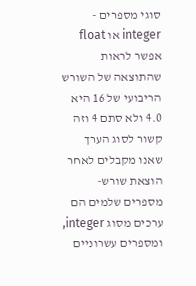סוגי מספרים - integer או float אפשר לראות שהתוצאה של השורש הריבועי של 16 היא 4.0 ולא סתם 4 וזה קשור לסוג הערך שאנו מקבלים לאחר הוצאת שורש- מספרים שלמים הם ערכים מסוג integer, ומספרים עשרוניים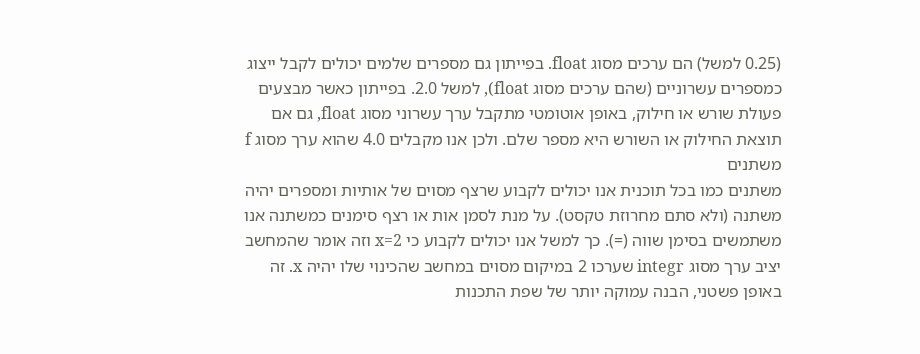(0.25 למשל) הם ערכים מסוג float. בפייתון גם מספרים שלמים יכולים לקבל ייצוג כמספרים עשרוניים (שהם ערכים מסוג float), למשל 2.0. בפייתון כאשר מבצעים פעולת שורש או חילוק, באופן אוטומטי מתקבל ערך עשרוני מסוג float, גם אם תוצאת החילוק או השורש היא מספר שלם. ולכן אנו מקבלים 4.0 שהוא ערך מסוג f
משתנים
משתנים כמו בכל תוכנית אנו יכולים לקבוע שרצף מסוים של אותיות ומספרים יהיה משתנה (ולא סתם מחרוזת טקסט). על מנת לסמן אות או רצף סימנים כמשתנה אנו משתמשים בסימן שווה (=). כך למשל אנו יכולים לקבוע כי x=2 וזה אומר שהמחשב יציב ערך מסוג integr שערכו 2 במיקום מסוים במחשב שהכינוי שלו יהיה x. זה באופן פשטני, הבנה עמוקה יותר של שפת התכנות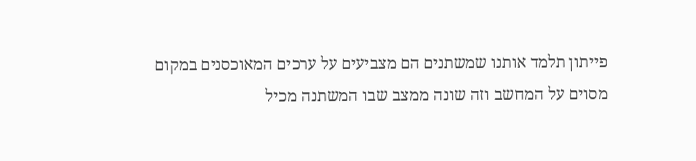פייתון תלמד אותנו שמשתנים הם מצביעים על ערכים המאוכסנים במקום מסוים על המחשב וזה שונה ממצב שבו המשתנה מכיל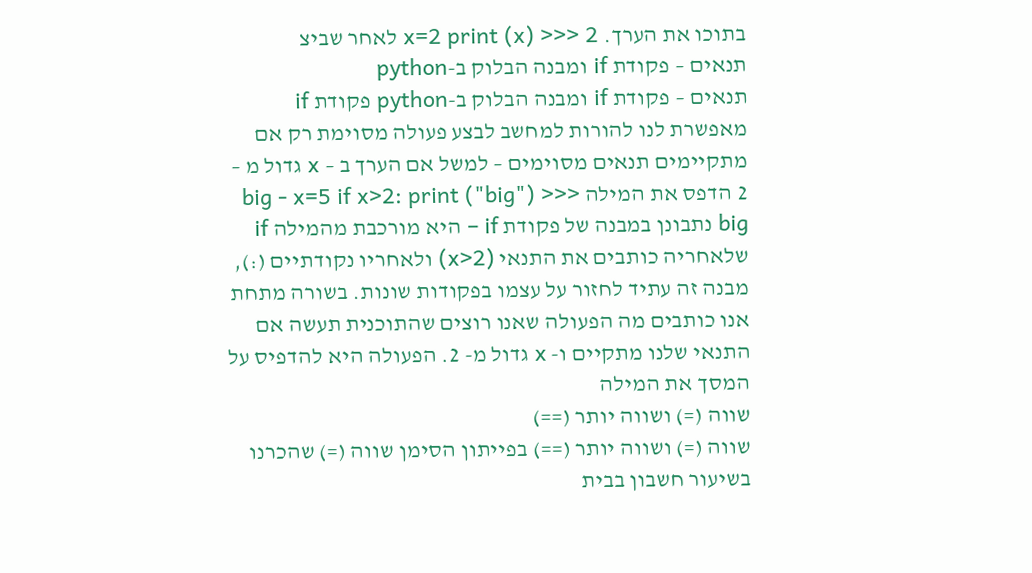בתוכו את הערך. x=2 print (x) >>> 2 לאחר שביצ
תנאים – פקודת if ומבנה הבלוק ב-python
תנאים – פקודת if ומבנה הבלוק ב-python פקודת if מאפשרת לנו להורות למחשב לבצע פעולה מסוימת רק אם מתקיימים תנאים מסוימים – למשל אם הערך ב – x גדול מ – 2 הדפס את המילה big - x=5 if x>2: print ("big") >>> big נתבונן במבנה של פקודת if – היא מורכבת מהמילה if שלאחריה כותבים את התנאי (x>2) ולאחריו נקודתיים (:), מבנה זה עתיד לחזור על עצמו בפקודות שונות. בשורה מתחת אנו כותבים מה הפעולה שאנו רוצים שהתוכנית תעשה אם התנאי שלנו מתקיים ו- x גדול מ- 2. הפעולה היא להדפיס על המסך את המילה
שווה (=) ושווה יותר (==)
שווה (=) ושווה יותר (==) בפייתון הסימן שווה (=) שהכרנו בשיעור חשבון בבית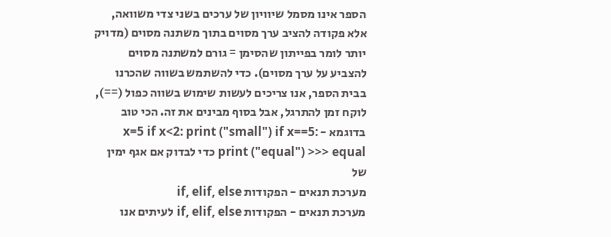הספר אינו מסמל שיוויון של ערכים בשני צדי משוואה, אלא פקודה להציב ערך מסוים בתוך משתנה מסוים (מדויק יותר לומר בפייתון שהסימן = גורם למשתנה מסוים להצביע על ערך מסוים). כדי להשתמש בשווה שהכרנו בבית הספר, אנו צריכים לעשות שימוש בשווה כפול (==), לוקח זמן להתרגל, אבל בסוף מבינים את זה. הכי טוב בדוגמא - x=5 if x<2: print ("small") if x==5: print ("equal") >>> equal כדי לבדוק אם אגף ימין של
מערכת תנאים - הפקודות if, elif, else
מערכת תנאים - הפקודות if, elif, else לעיתים אנו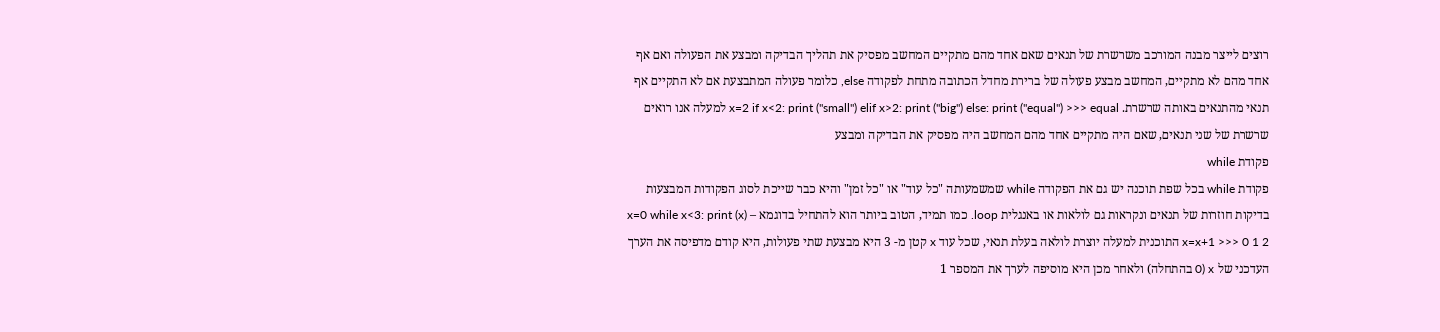רוצים לייצר מבנה המורכב משרשרת של תנאים שאם אחד מהם מתקיים המחשב מפסיק את תהליך הבדיקה ומבצע את הפעולה ואם אף אחד מהם לא מתקיים, המחשב מבצע פעולה של ברירת מחדל הכתובה מתחת לפקודה else, כלומר פעולה המתבצעת אם לא התקיים אף תנאי מהתנאים באותה שרשרת. x=2 if x<2: print ("small") elif x>2: print ("big") else: print ("equal") >>> equal למעלה אנו רואים שרשרת של שני תנאים, שאם היה מתקיים אחד מהם המחשב היה מפסיק את הבדיקה ומבצע
פקודת while
פקודת while בכל שפת תוכנה יש גם את הפקודה while שמשמעותה "כל עוד" או "כל זמן" והיא כבר שייכת לסוג הפקודות המבצעות בדיקות חוזרות של תנאים ונקראות גם לולאות או באנגלית loop. כמו תמיד, הטוב ביותר הוא להתחיל בדוגמא – x=0 while x<3: print (x) x=x+1 >>> 0 1 2 התוכנית למעלה יוצרת לולאה בעלת תנאי, שכל עוד x קטן מ- 3 היא מבצעת שתי פעולות, היא קודם מדפיסה את הערך העדכני של x (0 בהתחלה) ולאחר מכן היא מוסיפה לערך את המספר 1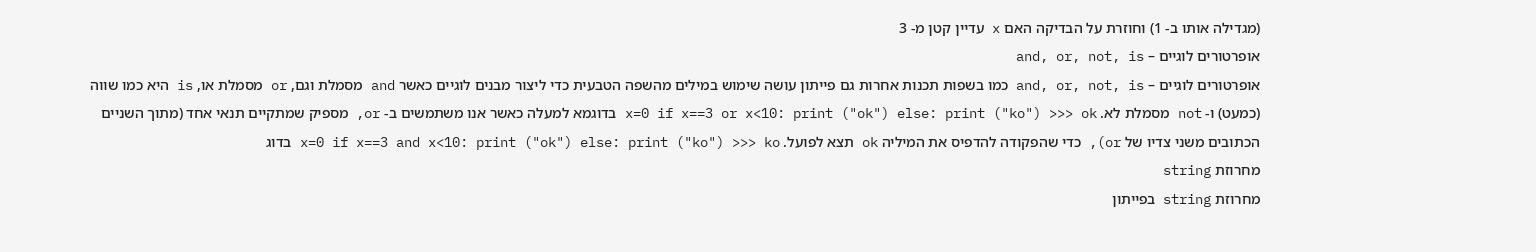(מגדילה אותו ב- 1) וחוזרת על הבדיקה האם x עדיין קטן מ- 3
אופרטורים לוגיים – and, or, not, is
אופרטורים לוגיים – and, or, not, is כמו בשפות תכנות אחרות גם פייתון עושה שימוש במילים מהשפה הטבעית כדי ליצור מבנים לוגיים כאשר and מסמלת וגם, or מסמלת או, is היא כמו שווה (כמעט) ו- not מסמלת לא. x=0 if x==3 or x<10: print ("ok") else: print ("ko") >>> ok בדוגמא למעלה כאשר אנו משתמשים ב- or, מספיק שמתקיים תנאי אחד (מתוך השניים הכתובים משני צדיו של or), כדי שהפקודה להדפיס את המיליה ok תצא לפועל. x=0 if x==3 and x<10: print ("ok") else: print ("ko") >>> ko בדוג
מחרוזת string
מחרוזת string בפייתון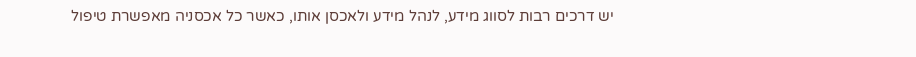יש דרכים רבות לסווג מידע, לנהל מידע ולאכסן אותו, כאשר כל אכסניה מאפשרת טיפול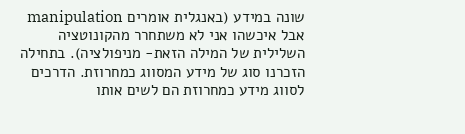שונה במידע (באנגלית אומרים manipulation אבל איכשהו אני לא משתחרר מהקונוטציה השלילית של המילה הזאת- מניפולציה). בתחילה הזכרנו סוג של מידע המסווג כמחרוזת. הדרכים לסווג מידע כמחרוזת הם לשים אותו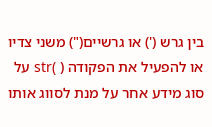בין גרש (') או גרשיים(") משני צדיו או להפעיל את הפקודה ( )str על סוג מידע אחר על מנת לסווג אותו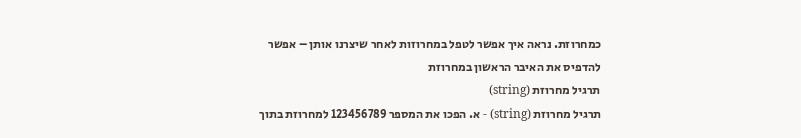כמחרוזת. נראה איך אפשר לטפל במחרוזות לאחר שיצרנו אותן – אפשר להדפיס את האיבר הראשון במחרוזת
תרגיל מחרוזת (string)
תרגיל מחרוזת (string) - א. הפכו את המספר 123456789 למחרוזת בתוך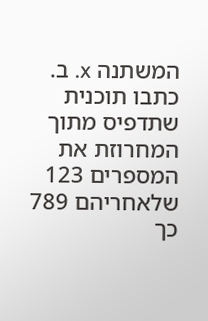המשתנה x. ב. כתבו תוכנית שתדפיס מתוך המחרוזת את המספרים 123 שלאחריהם 789 כך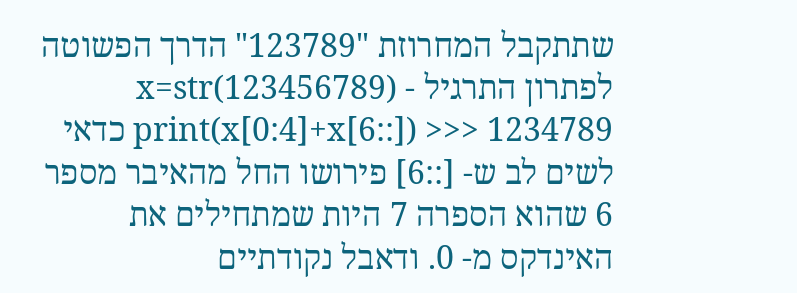שתתקבל המחרוזת "123789" הדרך הפשוטה לפתרון התרגיל - x=str(123456789) print(x[0:4]+x[6::]) >>> 1234789 כדאי לשים לב ש- [::6] פירושו החל מהאיבר מספר 6 שהוא הספרה 7 היות שמתחילים את האינדקס מ- 0. ודאבל נקודתיים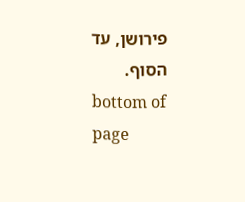פירושן, עד הסוף.
bottom of page